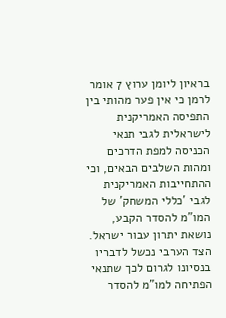בראיון ליומן ערוץ 7 אומר לרמן כי אין פער מהותי בין התפיסה האמריקנית לישראלית לגבי תנאי הכניסה למפת הדרכים ומהות השלבים הבאים, וכי ההתחייבות האמריקנית לגבי 'כללי המשחק' של המו"מ להסדר הקבע, נושאת יתרון עבור ישראל. הצד הערבי נכשל לדבריו בנסיונו לגרום לכך שתנאי הפתיחה למו"מ להסדר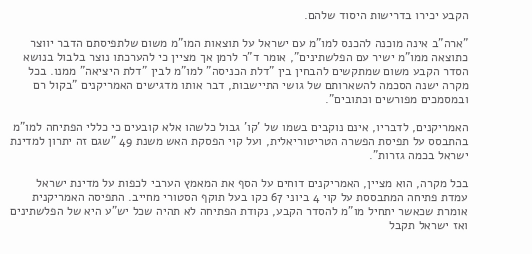הקבע יכירו בדרישות היסוד שלהם.

"ארה"ב אינה מוכנה להכנס למו"מ עם ישראל על תוצאות המו"מ משום שלתפיסתם הדבר יווצר כתוצאה ממו"מ ישיר עם הפלשתינים", אומר ד"ר לרמן אך מציין כי להערכתו נוצר בלבול בנושא הסדר הקבע משום שמתקשים להבחין בין "דלת הכניסה" למו"מ לבין "דלת היציאה" ממנו. בכל מקרה ישנה הסכמה להשארותם של גושי התיישבות, דבר אותו מדגישים האמריקנים "בקול רם ובמסמכים מפורשים וכתובים".

האמריקנים, לדבריו, אינם נוקבים בשמו של 'קו' גבול כלשהו אלא קובעים כי כללי הפתיחה למו"מ בהתבסס על תפיסת הפשרה הטריטוריאלית, ועל קוי הפסקת האש משנת 49 "שגם זה יתרון למדינת ישראל בכמה גזרות".

בכל מקרה, הוא מציין, האמריקנים דוחים על הסף את המאמץ הערבי לכפות על מדינת ישראל עמדת פתיחה המתבססת על קוי 4 ביוני 67 כקו בעל תוקף הסטורי מחייב. התפיסה האמריקנית אומרת שכאשר יתחיל מו"מ להסדר הקבע, נקודת הפתיחה לא תהיה שכל יש"ע היא של הפלשתינים ואז ישראל תקבל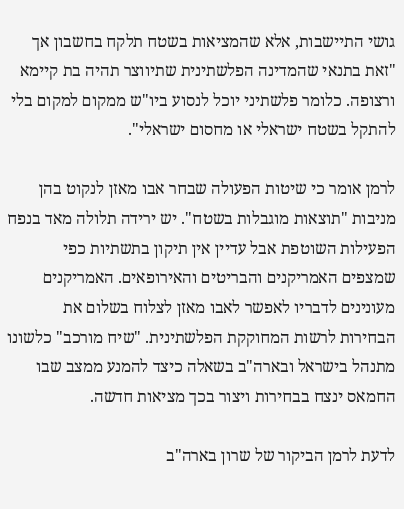גושי התיישבות, אלא שהמציאות בשטח תלקח בחשבון אך "זאת בתנאי שהמדינה הפלשתינית שתיווצר תהיה בת קיימא ורצופה. כלומר פלשתיני יוכל לנסוע ביו"ש ממקום למקום בלי להתקל בשטח ישראלי או מחסום ישראלי".

לרמן אומר כי שיטות הפעולה שבחר אבו מאזן לנקוט בהן מניבות "תוצאות מוגבלות בשטח". יש ירידה תלולה מאד בנפח הפעילות השוטפת אבל עדיין אין תיקון בתשתיות כפי שמצפים האמריקנים והבריטים והאירופאים. האמריקנים מעונינים לדבריו לאפשר לאבו מאזן לצלוח בשלום את הבחירות לרשות המחוקקת הפלשתינית. "שיח מורכב" כלשונו מתנהל בישראל ובארה"ב בשאלה כיצד להמנע ממצב שבו החמאס ינצח בבחירות ויצור בכך מציאות חדשה.

לדעת לרמן הביקור של שרון בארה"ב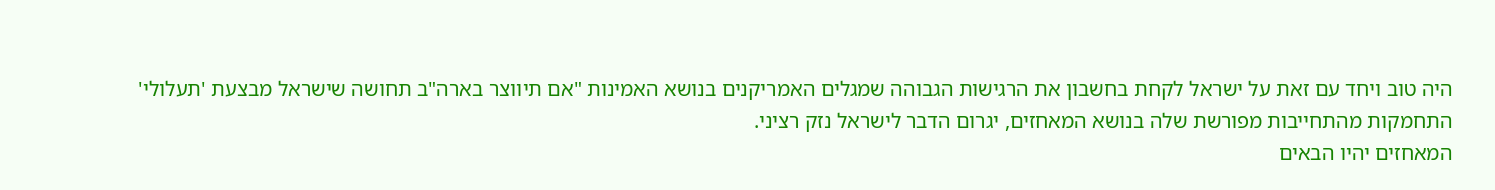היה טוב ויחד עם זאת על ישראל לקחת בחשבון את הרגישות הגבוהה שמגלים האמריקנים בנושא האמינות "אם תיווצר בארה"ב תחושה שישראל מבצעת 'תעלולי' התחמקות מהתחייבות מפורשת שלה בנושא המאחזים, יגרום הדבר לישראל נזק רציני.
המאחזים יהיו הבאים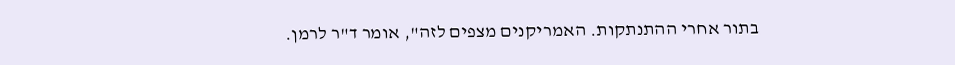בתור אחרי ההתנתקות. האמריקנים מצפים לזה", אומר ד"ר לרמן.